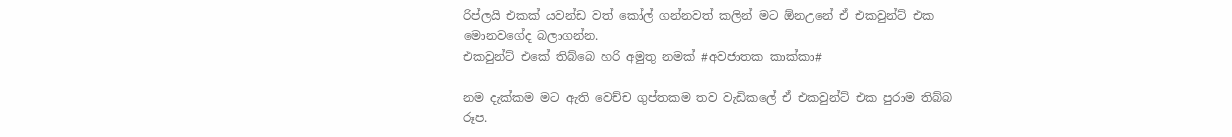රිප්ලයි එකක් යවන්ඩ වත් කෝල් ගන්නවත් කලින් මට ඕනඋනේ ඒ එකවුන්ට් එක මොනවගේද බලාගන්න.
එකවුන්ට් එකේ තිබ්බෙ හරි අමුතු නමක් #අවජාතක කාක්කා#

නම දැක්කම මට ඇති වෙච්ච ගුප්තකම තව වැඩිකලේ ඒ එකවුන්ට් එක පුරාම තිබ්බ රූප.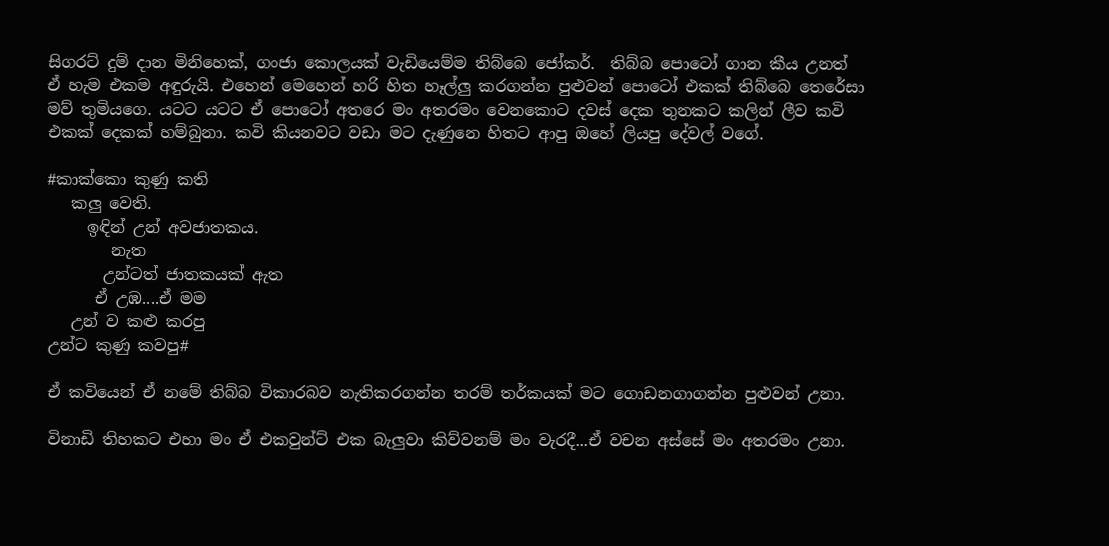සිගරට් දුම් දාන මිනිහෙක්, ගංජා කොලයක් වැඩියෙම්ම තිබ්බෙ ජෝකර්.  තිබ්බ පොටෝ ගාන කීය උනත් ඒ හැම එකම අඳුරුයි. එහෙන් මෙහෙන් හරි හිත හෑල්ලු කරගන්න පුළුවන් පොටෝ එකක් තිබ්බෙ තෙරේසා මව් තුමියගෙ. යටට යටට ඒ පොටෝ අතරෙ මං අතරමං වෙනකොට දවස් දෙක තුනකට කලින් ලීව කවි එකක් දෙකක් හම්බුනා. කවි කියනවට වඩා මට දැණුනෙ හිතට ආපු ඔහේ ලියපු දේවල් වගේ.

#කාක්කො කුණු කති
   කලු වෙති.
     ඉඳින් උන් අවජාතකය.
        නැත
       උන්ටත් ජාතකයක් ඇත
      ඒ උඹ....ඒ මම
   උන් ව කළු කරපු
උන්ට කුණු කවපු#

ඒ කවියෙන් ඒ නමේ තිබ්බ විකාරබව නැතිකරගන්න තරම් තර්කයක් මට ගොඩනගාගන්න පුළුවන් උනා.

විනාඩි තිහකට එහා මං ඒ එකවුන්ට් එක බැලුවා කිව්වනම් මං වැරදී...ඒ වචන අස්සේ මං අතරමං උනා.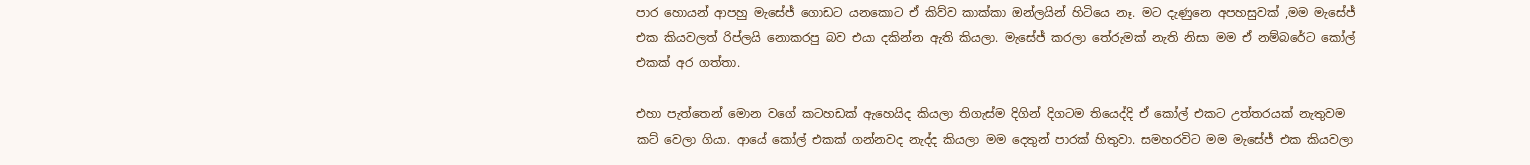පාර හොයන් ආපහු මැසේජ් ගොඩට යනකොට ඒ කිව්ව කාක්කා ඔන්ලයින් හිටියෙ නෑ. මට දැණුනෙ අපහසුවක් ,මම මැසේජ් එක කියවලත් රිප්ලයි නොකරපු බව එයා දකින්න ඇති කියලා. මැසේජ් කරලා තේරුමක් නැති නිසා මම ඒ නම්බරේට කෝල් එකක් අර ගත්තා.

එහා පැත්තෙන් මොන වගේ කටහඩක් ඇහෙයිද කියලා තිගැස්ම දිගින් දිගටම තියෙද්දි ඒ කෝල් එකට උත්තරයක් නැතුවම කට් වෙලා ගියා. ආයේ කෝල් එකක් ගන්නවද නැද්ද කියලා මම දෙතුන් පාරක් හිතුවා. සමහරවිට මම මැසේජ් එක කියවලා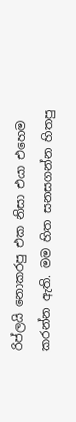රිප්ලයි නොකරපු එක නිසා එයා එහෙම කරන්න ඇති. මම හිත සනසගන්න හිතපු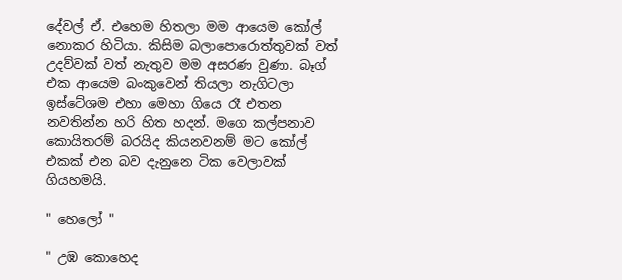දේවල් ඒ. එහෙම හිතලා මම ආයෙම කෝල් නොකර හිටියා. කිසිම බලාපොරොත්තුවක් වත් උදව්වක් වත් නැතුව මම අසරණ වුණා. බෑග් එක ආයෙම බංකුවෙන් තියලා නැගිටලා ඉස්ටේශම එහා මෙහා ගියෙ රෑ එතන නවතින්න හරි හිත හදන්. මගෙ කල්පනාව කොයිතරම් බරයිද කියනවනම් මට කෝල් එකක් එන බව දැනුනෙ ටික වෙලාවක් ගියහමයි.

" හෙලෝ "

" උඹ කොහෙද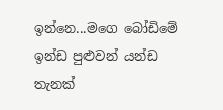ඉන්නෙ...මගෙ බෝඩිමේ ඉන්ඩ පුළුවන් යන්ඩ තැනක්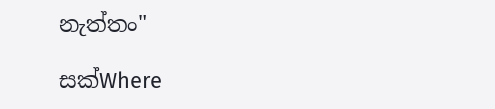නැත්තං"

සක්Where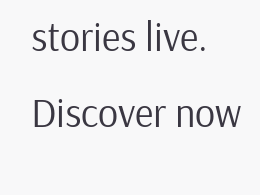stories live. Discover now